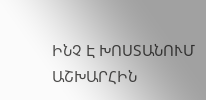ԻՆՉ Է ԽՈՍՏԱՆՈՒՄ ԱՇԽԱՐՀԻՆ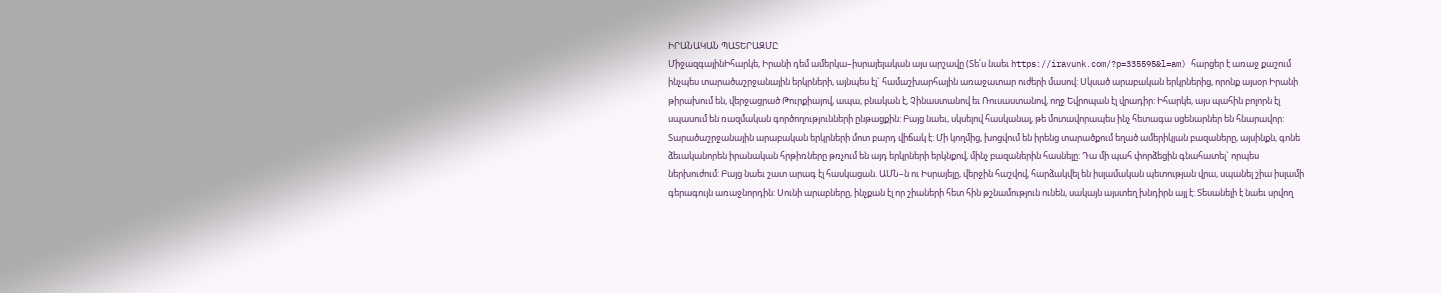ԻՐԱՆԱԿԱՆ ՊԱՏԵՐԱԶՄԸ
ՄիջազգայինԻհարկե, Իրանի դեմ ամերկա–իսրայելական այս արշավը (Տե՛ս նաեւ https://iravunk.com/?p=335595&l=am) հարցեր է առաջ քաշում ինչպես տարածաշրջանային երկրների, այնպես էլ` համաշխարհային առաջատար ուժերի մասով: Սկսած արաբական երկրներից, որոնք այսօր Իրանի թիրախում են, վերջացրած Թուրքիայով, ապա, բնական է, Չինաստանով եւ Ռուսաստանով, ողջ Եվրոպան էլ վրադիր: Իհարկե, այս պահին բոլորն էլ սպասում են ռազմական գործողությունների ընթացքին: Բայց նաեւ, սկսելով հասկանալ, թե մոտավորապես ինչ հետագա սցենարներ են հնարավոր:
Տարածաշրջանային արաբական երկրների մոտ բարդ վիճակ է: Մի կողմից, խոցվում են իրենց տարածքում եղած ամերիկյան բազաները, այսինքն, գոնե ձեւականորեն իրանական հրթիռները թռչում են այդ երկրների երկնքով, մինչ բազաներին հասնելը: Դա մի պահ փորձեցին գնահատել` որպես ներխուժում: Բայց նաեւ շատ արագ էլ հասկացան. ԱՄՆ–ն ու Իսրայելը, վերջին հաշվով, հարձակվել են իսլամական պետության վրա, սպանել շիա իսլամի գերագույն առաջնորդին: Սունի արաբները, ինչքան էլ որ շիաների հետ հին թշնամություն ունեն, սակայն այստեղ խնդիրն այլ է: Տեսանելի է նաեւ սրվող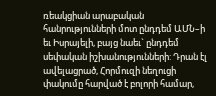ռեակցիան արաբական հանրությունների մոտ ընդդեմ ԱՄՆ–ի եւ Իսրայելի, բայց նաեւ` ընդդեմ սեփական իշխանությունների: Դրան էլ ավելացրած, Հորմուզի նեղուցի փակումը հարված է բոլորի համար,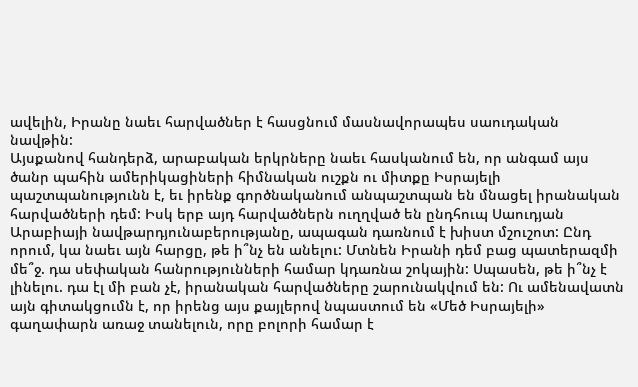ավելին, Իրանը նաեւ հարվածներ է հասցնում մասնավորապես սաուդական նավթին:
Այսքանով հանդերձ, արաբական երկրները նաեւ հասկանում են, որ անգամ այս ծանր պահին ամերիկացիների հիմնական ուշքն ու միտքը Իսրայելի պաշտպանությունն է, եւ իրենք գործնականում անպաշտպան են մնացել իրանական հարվածների դեմ: Իսկ երբ այդ հարվածներն ուղղված են ընդհուպ Սաուդյան Արաբիայի նավթարդյունաբերությանը, ապագան դառնում է խիստ մշուշոտ: Ընդ որում, կա նաեւ այն հարցը, թե ի՞նչ են անելու: Մտնեն Իրանի դեմ բաց պատերազմի մե՞ջ. դա սեփական հանրությունների համար կդառնա շոկային: Սպասեն, թե ի՞նչ է լինելու. դա էլ մի բան չէ, իրանական հարվածները շարունակվում են: Ու ամենավատն այն գիտակցումն է, որ իրենց այս քայլերով նպաստում են «Մեծ Իսրայելի» գաղափարն առաջ տանելուն, որը բոլորի համար է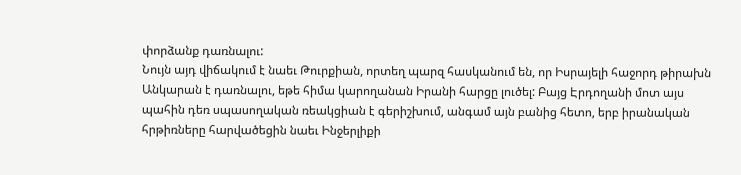փորձանք դառնալու:
Նույն այդ վիճակում է նաեւ Թուրքիան, որտեղ պարզ հասկանում են, որ Իսրայելի հաջորդ թիրախն Անկարան է դառնալու, եթե հիմա կարողանան Իրանի հարցը լուծել: Բայց Էրդողանի մոտ այս պահին դեռ սպասողական ռեակցիան է գերիշխում, անգամ այն բանից հետո, երբ իրանական հրթիռները հարվածեցին նաեւ Ինջերլիքի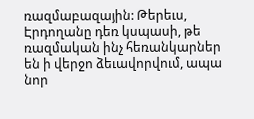ռազմաբազային: Թերեւս, Էրդողանը դեռ կսպասի, թե ռազմական ինչ հեռանկարներ են ի վերջո ձեւավորվում, ապա նոր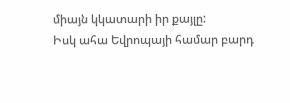միայն կկատարի իր քայլը:
Իսկ ահա Եվրոպայի համար բարդ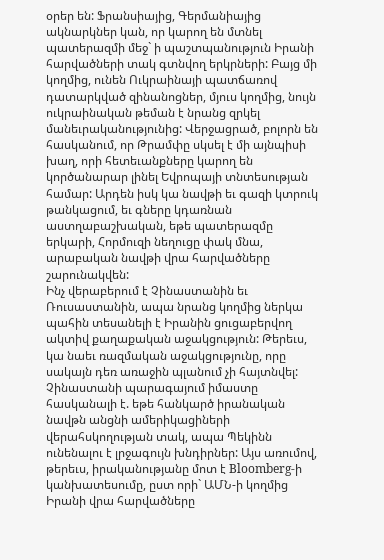օրեր են: Ֆրանսիայից, Գերմանիայից ակնարկներ կան, որ կարող են մտնել պատերազմի մեջ` ի պաշտպանություն Իրանի հարվածների տակ գտնվող երկրների: Բայց մի կողմից, ունեն Ուկրաինայի պատճառով դատարկված զինանոցներ, մյուս կողմից, նույն ուկրաինական թեման է նրանց զրկել մանեւրականությունից: Վերջացրած, բոլորն են հասկանում, որ Թրամփը սկսել է մի այնպիսի խաղ, որի հետեւանքները կարող են կործանարար լինել Եվրոպայի տնտեսության համար: Արդեն իսկ կա նավթի եւ գազի կտրուկ թանկացում, եւ գները կդառնան աստղաբաշխական, եթե պատերազմը երկարի, Հորմուզի նեղուցը փակ մնա, արաբական նավթի վրա հարվածները շարունակվեն:
Ինչ վերաբերում է Չինաստանին եւ Ռուսաստանին, ապա նրանց կողմից ներկա պահին տեսանելի է Իրանին ցուցաբերվող ակտիվ քաղաքական աջակցություն: Թերեւս, կա նաեւ ռազմական աջակցությունը, որը սակայն դեռ առաջին պլանում չի հայտնվել: Չինաստանի պարագայում իմաստը հասկանալի է. եթե հանկարծ իրանական նավթն անցնի ամերիկացիների վերահսկողության տակ, ապա Պեկինն ունենալու է լրջագույն խնդիրներ: Այս առումով, թերեւս, իրականությանը մոտ է Bloomberg-ի կանխատեսումը, ըստ որի` ԱՄՆ-ի կողմից Իրանի վրա հարվածները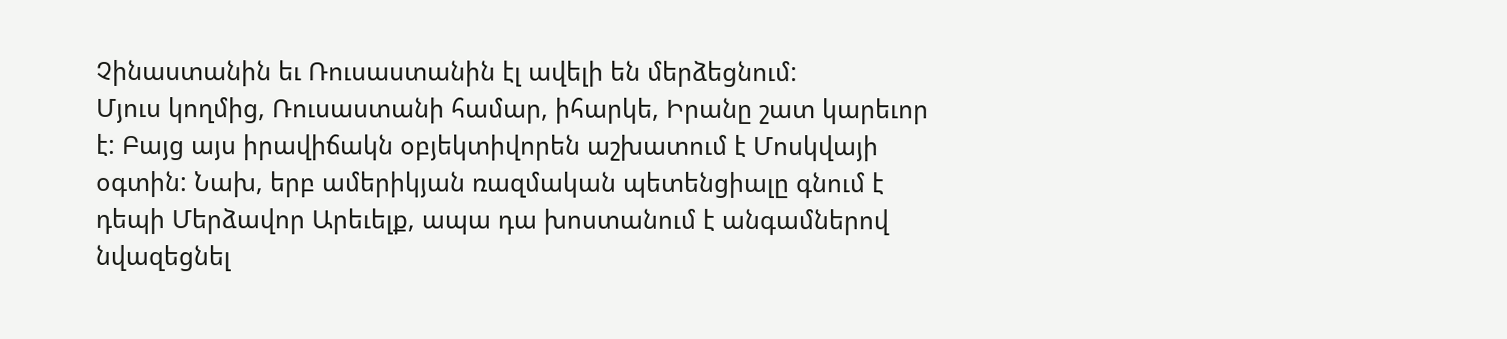Չինաստանին եւ Ռուսաստանին էլ ավելի են մերձեցնում:
Մյուս կողմից, Ռուսաստանի համար, իհարկե, Իրանը շատ կարեւոր է: Բայց այս իրավիճակն օբյեկտիվորեն աշխատում է Մոսկվայի օգտին: Նախ, երբ ամերիկյան ռազմական պետենցիալը գնում է դեպի Մերձավոր Արեւելք, ապա դա խոստանում է անգամներով նվազեցնել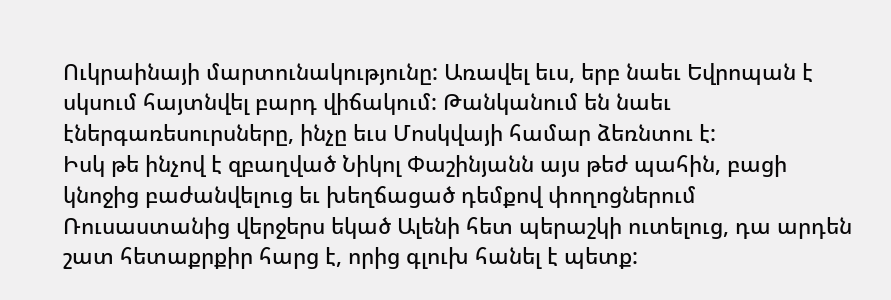Ուկրաինայի մարտունակությունը: Առավել եւս, երբ նաեւ Եվրոպան է սկսում հայտնվել բարդ վիճակում: Թանկանում են նաեւ էներգառեսուրսները, ինչը եւս Մոսկվայի համար ձեռնտու է:
Իսկ թե ինչով է զբաղված Նիկոլ Փաշինյանն այս թեժ պահին, բացի կնոջից բաժանվելուց եւ խեղճացած դեմքով փողոցներում Ռուսաստանից վերջերս եկած Ալենի հետ պերաշկի ուտելուց, դա արդեն շատ հետաքրքիր հարց է, որից գլուխ հանել է պետք: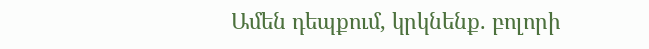Ամեն դեպքում, կրկնենք. բոլորի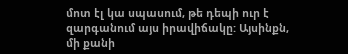մոտ էլ կա սպասում, թե դեպի ուր է զարգանում այս իրավիճակը: Այսինքն, մի քանի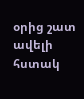օրից շատ ավելի հստակ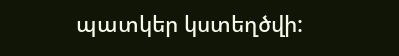պատկեր կստեղծվի: